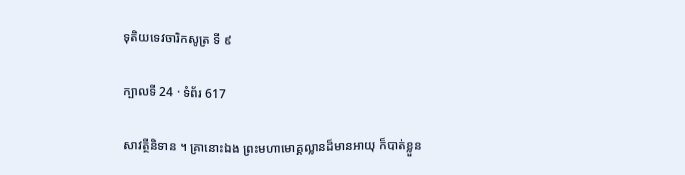ទុតិយទេវចារិកសូត្រ ទី ៩

ក្បាលទី 24 · ទំព័រ 617

សាវត្ថីនិទាន ។ គ្រានោះឯង ព្រះមហាមោគ្គល្លានដ៏មានអាយុ ក៏បាត់ខ្លួន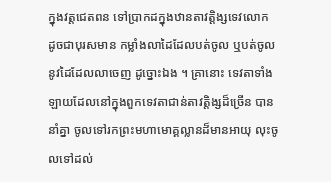ក្នុងវត្តជេតពន ទៅប្រាកដក្នុងឋានតាវត្តិង្សទេវលោក ដូចជាបុរសមាន កម្លាំងលាដៃដែលបត់ចូល ឬបត់ចូលនូវដៃដែលលាចេញ ដូច្នោះឯង ។ គ្រានោះ ទេវតាទាំងឡាយដែលនៅក្នុងពួកទេវតាជាន់តាវត្តិង្សដ៏ច្រើន បាននាំគ្នា ចូលទៅរកព្រះមហាមោគ្គល្លានដ៏មានអាយុ លុះចូលទៅដល់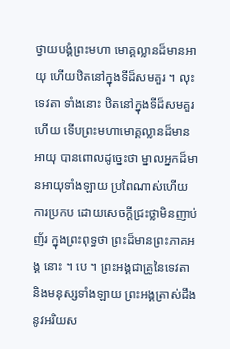ថ្វាយបង្គំព្រះមហា មោគ្គល្លានដ៏មានអាយុ ហើយឋិតនៅក្នុងទីដ៏សមគួរ ។ លុះទេវតា ទាំងនោះ ឋិតនៅក្នុងទីដ៏សមគួរហើយ ទើបព្រះមហាមោគ្គល្លានដ៏មានអាយុ បានពោលដូច្នេះថា ម្នាលអ្នកដ៏មានអាយុទាំងឡាយ ប្រពៃណាស់ហើយ ការប្រកប ដោយសេចក្តីជ្រះថ្លាមិនញាប់ញ័រ ក្នុងព្រះពុទ្ធថា ព្រះដ៏មានព្រះភាគអង្គ នោះ ។ បេ ។ ព្រះអង្គជាគ្រូនៃទេវតា និងមនុស្សទាំងឡាយ ព្រះអង្គត្រាស់ដឹង នូវអរិយស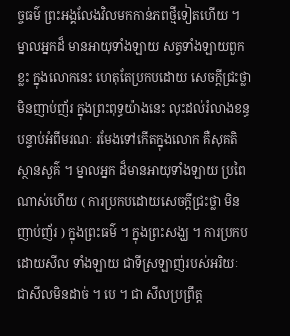ច្ចធម៌ ព្រះអង្គលែងវិលមកកាន់ភពថ្មីទៀតហើយ ។ ម្នាលអ្នកដ៏ មានអាយុទាំងឡាយ សត្វទាំងឡាយពួកខ្លះ ក្នុងលោកនេះ ហេតុតែប្រកបដោយ សេចក្តីជ្រះថ្លាមិនញាប់ញ័រ ក្នុងព្រះពុទ្ធយ៉ាងនេះ លុះដល់រំលាងខន្ធ បន្ទាប់អំពីមរណៈ រមែងទៅកើតក្នុងលោក គឺសុគតិស្ថានសួគ៌ ។ ម្នាលអ្នក ដ៏មានអាយុទាំងឡាយ ប្រពៃណាស់ហើយ ( ការប្រកបដោយសេចក្តីជ្រះថ្លា មិនញាប់ញ័រ ) ក្នុងព្រះធម៌ ។ ក្នុងព្រះសង្ឃ ។ ការប្រកបដោយសីល ទាំងឡាយ ជាទីស្រឡាញ់របស់អរិយៈ ជាសីលមិនដាច់ ។ បេ ។ ជា សីលប្រព្រឹត្ត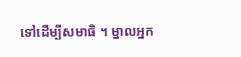ទៅដើម្បីសមាធិ ។ ម្នាលអ្នក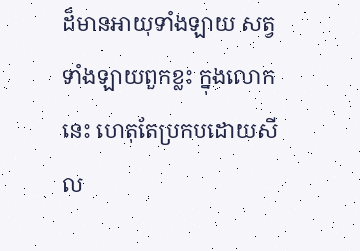ដ៏មានអាយុទាំងឡាយ សត្វទាំងឡាយពួកខ្លះ ក្នុងលោកនេះ ហេតុតែប្រកបដោយសីល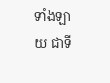ទាំងឡាយ ជាទី